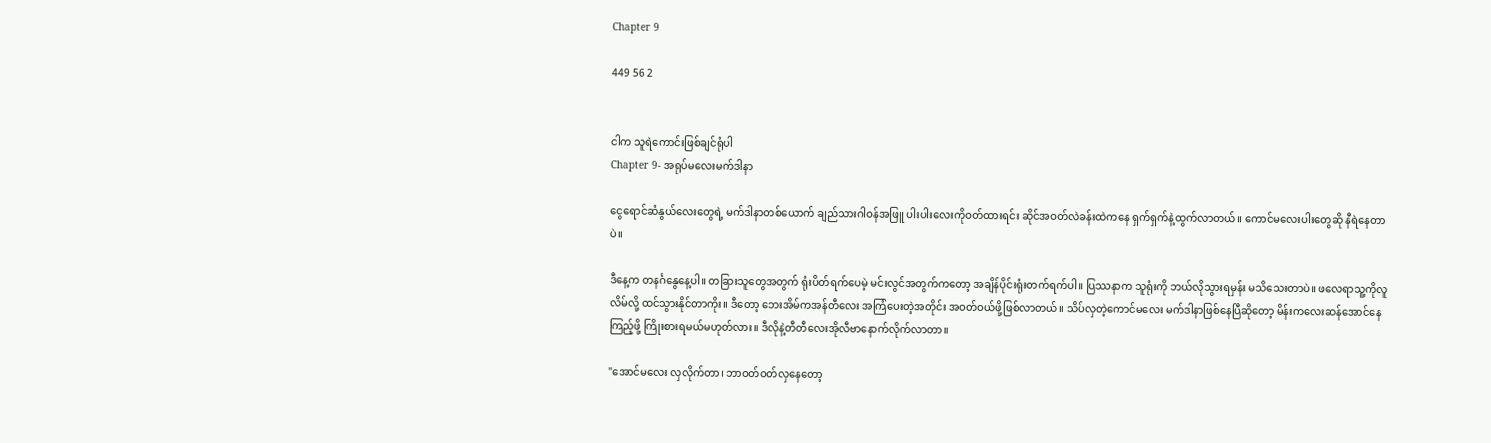Chapter 9

449 56 2


ငါက သူရဲကောင်းဖြစ်ချင်ရုံပါ
Chapter 9- အရုပ်မလေးမက်ဒါနာ

ငွေရောင်ဆံနွယ်လေးတွေရဲ့ မက်ဒါနာတစ်ယောက် ချည်သားဂါဝန်အဖြူ ပါးပါးလေးကိုဝတ်ထားရင်း ဆိုင်အဝတ်လဲခန်းထဲကနေ ရှက်ရှက်နဲ့ထွက်လာတယ်။ ကောင်မလေးပါးတွေဆို နီရဲနေတာပဲ။

ဒီနေ့က တနင်္ဂနွေနေ့ပါ။ တခြားသူတွေအတွက် ရုံးပိတ်ရက်ပေမဲ့ မင်းလွင်အတွက်ကတော့ အချိန်ပိုင်းရုံးတက်ရက်ပါ။ ပြဿနာက သူရုံးကို ဘယ်လိုသွားရမှန်း မသိသေးတာပဲ။ ဖလေရာသူ့ကိုလူလိမ်လို့ ထင်သွားနိုင်တာကိုး။ ဒီတော့ ဘေးအိမ်ကအန်တီလေး အကြံပေးတဲ့အတိုင်း အဝတ်ဝယ်ဖို့ဖြစ်လာတယ်။ သိပ်လှတဲ့ကောင်မလေး မက်ဒါနာဖြစ်နေပြီဆိုတော့ မိန်းကလေးဆန်အောင်နေကြည့်ဖို့ ကြိုးစားရမယ်မဟုတ်လား။ ဒီလိုနဲ့တီတီလေးအိုလီဗာနောက်လိုက်လာတာ။

"အောင်မလေး လှလိုက်တာ၊ ဘာဝတ်ဝတ်လှနေတော့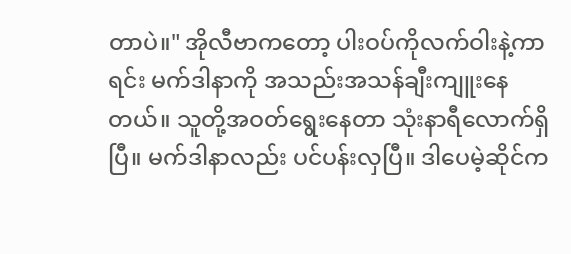တာပဲ။" အိုလီဗာကတော့ ပါးဝပ်ကိုလက်ဝါးနဲ့ကာရင်း မက်ဒါနာကို အသည်းအသန်ချီးကျူးနေတယ်။ သူတို့အဝတ်ရွေးနေတာ သုံးနာရီလောက်ရှိပြီ။ မက်ဒါနာလည်း ပင်ပန်းလှပြီ။ ဒါပေမဲ့ဆိုင်က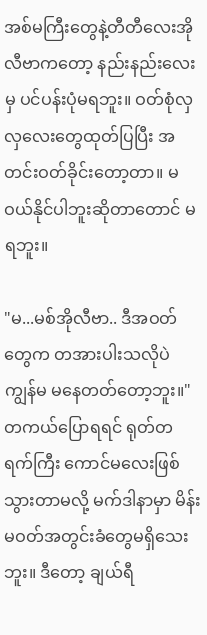အစ်မကြီးတွေနဲ့တီတီလေးအိုလီဗာကတော့ နည်းနည်းလေးမှ ပင်ပန်းပုံမရဘူး။ ဝတ်စုံလှလှလေးတွေထုတ်ပြပြီး အတင်းဝတ်ခိုင်းတော့တာ။ မဝယ်နိုင်ပါဘူးဆိုတာတောင် မရဘူး။

"မ...မစ်အိုလီဗာ.. ဒီအဝတ်တွေက တအားပါးသလိုပဲ ကျွန်မ မနေတတ်တော့ဘူး။" တကယ်ပြောရရင် ရုတ်တရက်ကြီး ကောင်မလေးဖြစ်သွားတာမလို့ မက်ဒါနာမှာ မိန်းမဝတ်အတွင်းခံတွေမရှိသေးဘူး။ ဒီတော့ ချယ်ရီ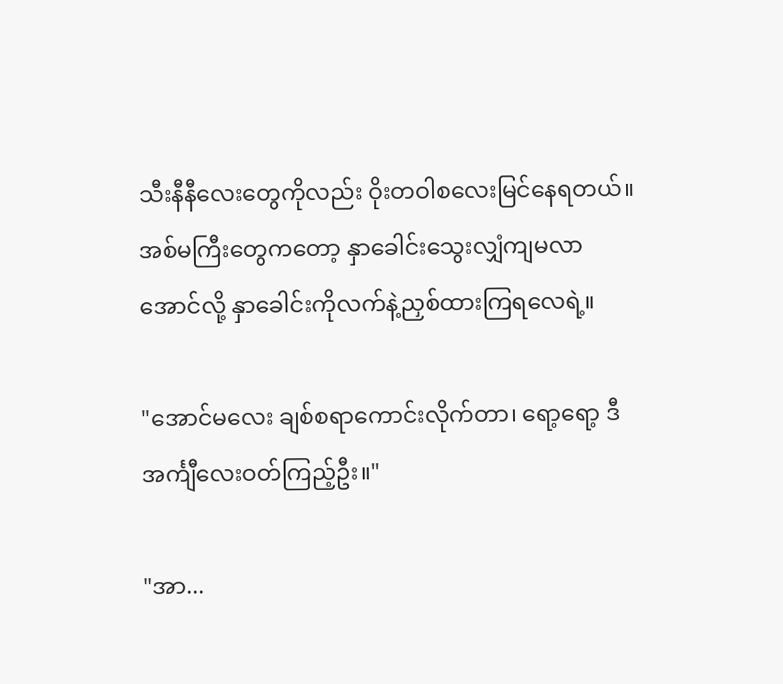သီးနီနီလေးတွေကိုလည်း ဝိုးတဝါစလေးမြင်နေရတယ်။ အစ်မကြီးတွေကတော့ နှာခေါင်းသွေးလျှံကျမလာအောင်လို့ နှာခေါင်းကိုလက်နဲ့ညှစ်ထားကြရလေရဲ့။

"အောင်မလေး ချစ်စရာကောင်းလိုက်တာ၊ ရော့ရော့ ဒီအင်္ကျီလေးဝတ်ကြည့်ဦး။"

"အာ...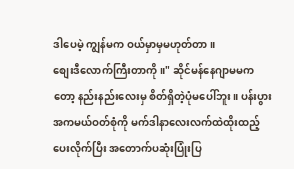ဒါပေမဲ့ ကျွန်မက ဝယ်မှာမှမဟုတ်တာ။
စျေးဒီလောက်ကြီးတာကို။" ဆိုင်မန်နေဂျာမမကတော့ နည်းနည်းလေးမှ စိတ်ရှိတဲ့ပုံမပေါ်ဘူး။ ပန်းပွားအကမယ်ဝတ်စုံကို မက်ဒါနာလေးလက်ထဲထိုးထည့်ပေးလိုက်ပြီး အတောက်ပဆုံးပြုံးပြ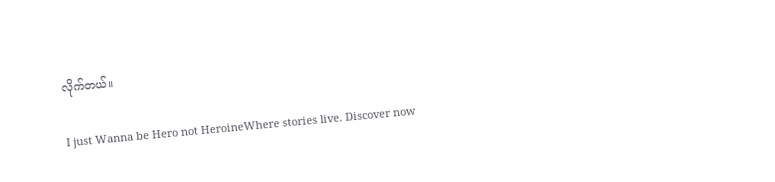လိုက်တယ်။

I just Wanna be Hero not HeroineWhere stories live. Discover now